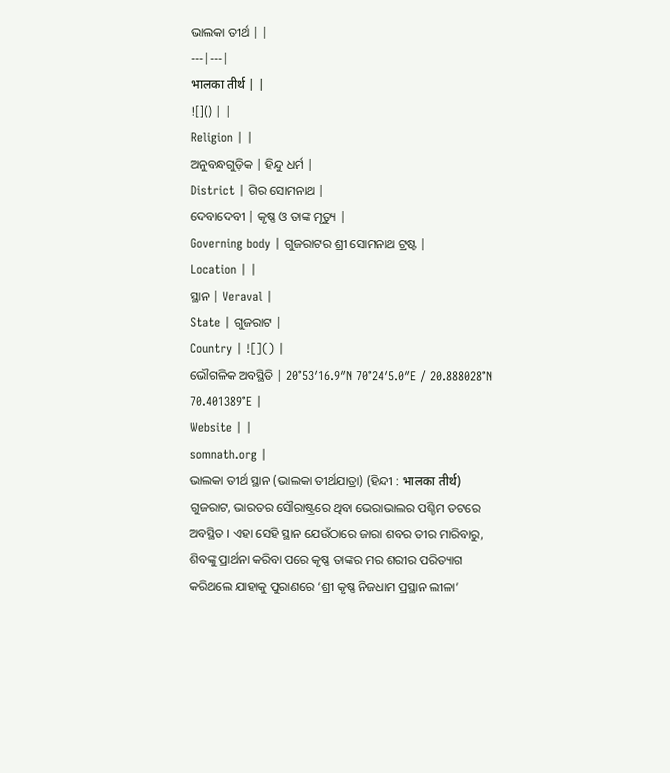ଭାଲକା ତୀର୍ଥ | |
---|---|
भालका तीर्थ | |
![]() | |
Religion | |
ଅନୁବନ୍ଧଗୁଡ଼ିକ | ହିନ୍ଦୁ ଧର୍ମ |
District | ଗିର ସୋମନାଥ |
ଦେବାଦେବୀ | କୃଷ୍ଣ ଓ ତାଙ୍କ ମୃତ୍ୟୁ |
Governing body | ଗୁଜରାଟର ଶ୍ରୀ ସୋମନାଥ ଟ୍ରଷ୍ଟ |
Location | |
ସ୍ଥାନ | Veraval |
State | ଗୁଜରାଟ |
Country | ![]() |
ଭୌଗଳିକ ଅବସ୍ଥିତି | 20°53′16.9″N 70°24′5.0″E / 20.888028°N 70.401389°E |
Website | |
somnath.org |
ଭାଲକା ତୀର୍ଥ ସ୍ଥାନ (ଭାଲକା ତୀର୍ଥଯାତ୍ରା) (ହିନ୍ଦୀ : भालका तीर्थ) ଗୁଜରାଟ, ଭାରତର ସୌରାଷ୍ଟ୍ରରେ ଥିବା ଭେରାଭାଲର ପଶ୍ଚିମ ତଟରେ ଅବସ୍ଥିତ । ଏହା ସେହି ସ୍ଥାନ ଯେଉଁଠାରେ ଜାରା ଶବର ତୀର ମାରିବାରୁ, ଶିବଙ୍କୁ ପ୍ରାର୍ଥନା କରିବା ପରେ କୃଷ୍ଣ ତାଙ୍କର ମର ଶରୀର ପରିତ୍ୟାଗ କରିଥଲେ ଯାହାକୁ ପୁରାଣରେ ‘ଶ୍ରୀ କୃଷ୍ଣ ନିଜଧାମ ପ୍ରସ୍ଥାନ ଲୀଳା’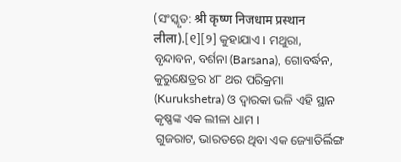(ସଂସ୍କୃତ: श्री कृष्ण निजधाम प्रस्थान लीला).[୧][୨] କୁହାଯାଏ । ମଥୁରା, ବୃନ୍ଦାବନ, ବର୍ଶନା (Barsana), ଗୋବର୍ଦ୍ଧନ, କୁରୁକ୍ଷେତ୍ରର ୪୮ ଥର ପରିକ୍ରମା (Kurukshetra) ଓ ଦ୍ୱାରକା ଭଳି ଏହି ସ୍ଥାନ କୃଷ୍ଣଙ୍କ ଏକ ଲୀଳା ଧାମ ।
ଗୁଜରାଟ, ଭାରତରେ ଥିବା ଏକ ଜ୍ୟୋତିର୍ଲିଙ୍ଗ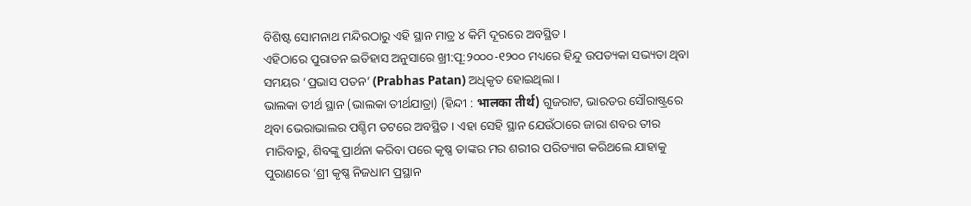ବିଶିଷ୍ଟ ସୋମନାଥ ମନ୍ଦିରଠାରୁ ଏହି ସ୍ଥାନ ମାତ୍ର ୪ କିମି ଦୂରରେ ଅବସ୍ଥିତ ।
ଏହିଠାରେ ପୁରାତନ ଇତିହାସ ଅନୁସାରେ ଖ୍ରୀ:ପୂ:୨୦୦୦-୧୨୦୦ ମଧ୍ୟରେ ହିନ୍ଦୁ ଉପତ୍ୟକା ସଭ୍ୟତା ଥିବା ସମୟର ‘ପ୍ରଭାସ ପତନ’ (Prabhas Patan) ଅଧିକୃତ ହୋଇଥିଲା ।
ଭାଲକା ତୀର୍ଥ ସ୍ଥାନ (ଭାଲକା ତୀର୍ଥଯାତ୍ରା) (ହିନ୍ଦୀ : भालका तीर्थ) ଗୁଜରାଟ, ଭାରତର ସୌରାଷ୍ଟ୍ରରେ ଥିବା ଭେରାଭାଲର ପଶ୍ଚିମ ତଟରେ ଅବସ୍ଥିତ । ଏହା ସେହି ସ୍ଥାନ ଯେଉଁଠାରେ ଜାରା ଶବର ତୀର ମାରିବାରୁ, ଶିବଙ୍କୁ ପ୍ରାର୍ଥନା କରିବା ପରେ କୃଷ୍ଣ ତାଙ୍କର ମର ଶରୀର ପରିତ୍ୟାଗ କରିଥଲେ ଯାହାକୁ ପୁରାଣରେ ‘ଶ୍ରୀ କୃଷ୍ଣ ନିଜଧାମ ପ୍ରସ୍ଥାନ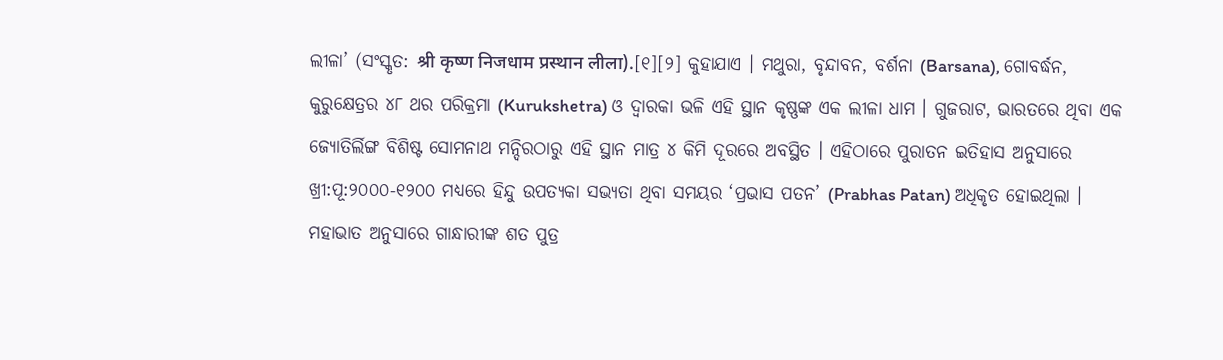ଲୀଳା’ (ସଂସ୍କୃତ: श्री कृष्ण निजधाम प्रस्थान लीला).[୧][୨] କୁହାଯାଏ । ମଥୁରା, ବୃନ୍ଦାବନ, ବର୍ଶନା (Barsana), ଗୋବର୍ଦ୍ଧନ, କୁରୁକ୍ଷେତ୍ରର ୪୮ ଥର ପରିକ୍ରମା (Kurukshetra) ଓ ଦ୍ୱାରକା ଭଳି ଏହି ସ୍ଥାନ କୃଷ୍ଣଙ୍କ ଏକ ଲୀଳା ଧାମ । ଗୁଜରାଟ, ଭାରତରେ ଥିବା ଏକ ଜ୍ୟୋତିର୍ଲିଙ୍ଗ ବିଶିଷ୍ଟ ସୋମନାଥ ମନ୍ଦିରଠାରୁ ଏହି ସ୍ଥାନ ମାତ୍ର ୪ କିମି ଦୂରରେ ଅବସ୍ଥିତ । ଏହିଠାରେ ପୁରାତନ ଇତିହାସ ଅନୁସାରେ ଖ୍ରୀ:ପୂ:୨୦୦୦-୧୨୦୦ ମଧ୍ୟରେ ହିନ୍ଦୁ ଉପତ୍ୟକା ସଭ୍ୟତା ଥିବା ସମୟର ‘ପ୍ରଭାସ ପତନ’ (Prabhas Patan) ଅଧିକୃତ ହୋଇଥିଲା ।
ମହାଭାତ ଅନୁସାରେ ଗାନ୍ଧାରୀଙ୍କ ଶତ ପୁତ୍ର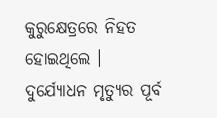କୁରୁକ୍ଷେତ୍ରରେ ନିହତ ହୋଇଥିଲେ । ଦୁର୍ଯ୍ୟୋଧନ ମୃତ୍ୟୁର ପୂର୍ବ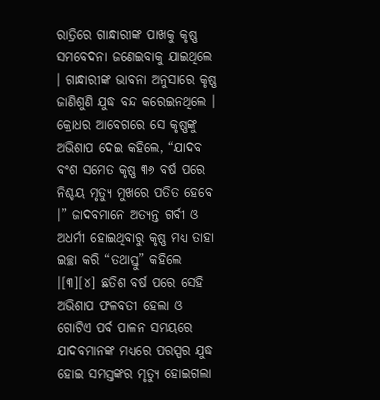ରାତ୍ରିରେ ଗାନ୍ଧାରୀଙ୍କ ପାଖକୁ କୃଷ୍ଣ ସମବେଦନା ଜଣେଇବାକୁ ଯାଇଥିଲେ । ଗାନ୍ଧାରୀଙ୍କ ଭାବନା ଅନୁସାରେ କୃଷ୍ଣ ଜାଣିଶୁଣି ଯୁଦ୍ଧ ବନ୍ଦ କରେଇନଥିଲେ । କ୍ରୋଧର ଆବେଗରେ ସେ କୃଷ୍ଣଙ୍କୁ ଅଭିଶାପ ଦେଇ କହିଲେ, “ଯାଦବ ବଂଶ ସମେତ କୃଷ୍ଣ ୩୬ ବର୍ଷ ପରେ ନିଶ୍ଚୟ ମୃତ୍ୟୁ ମୁଖରେ ପତିତ ହେବେ ।” ଜାଦବମାନେ ଅତ୍ୟନ୍ତ ଗର୍ବୀ ଓ ଅଧର୍ମୀ ହୋଇଥିବାରୁ କୃଷ୍ଣ ମଧ୍ୟ ତାହା ଇଚ୍ଛା କରି “ତଥାସ୍ତୁ” କହିଲେ ।[୩][୪] ଛତିଶ ବର୍ଷ ପରେ ସେହି ଅଭିଶାପ ଫଳବତୀ ହେଲା ଓ ଗୋଟିଏ ପର୍ବ ପାଳନ ସମୟରେ ଯାଦବମାନଙ୍କ ମଧ୍ୟରେ ପରସ୍ପର ଯୁଦ୍ଧ ହୋଇ ସମସ୍ତଙ୍କର ମୃତ୍ୟୁ ହୋଇଗଲା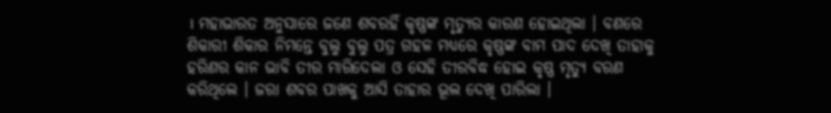। ମହାଭାରତ ଅନୁସାରେ ଜଣେ ଶବରହିଁ କୃଷ୍ଣଙ୍କ ମୃତ୍ୟୁର କାରଣ ହୋଇଥିଲା । ବଣରେ ଶିକାରୀ ଶିକାର ନିମନ୍ତେ ବୁଲୁ ବୁଲୁ ପତ୍ର ଗହଳ ମଧ୍ୟରେ କୃଷ୍ଣଙ୍କ ବାମ ପାଦ ଦେଖି ତାହାକୁ ହରିଣର କାନ ଭାବି ତୀର ମାରିଦେଲା ଓ ସେହି ତୀରବିଦ୍ଧ ହୋଇ କୃଷ୍ଣ ମୃତ୍ୟୁ ବରଣ କରିଥିଲେ । ଜରା ଶବର ପାଖକୁ ଆସି ତାହାର ଭୂଲ ଦେଖି ପାରିଲା ।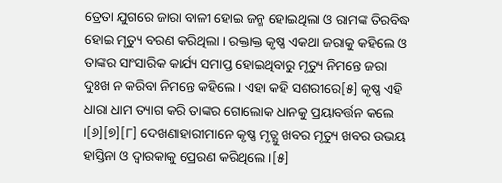ତ୍ରେତା ଯୁଗରେ ଜାରା ବାଳୀ ହୋଇ ଜନ୍ମ ହୋଇଥିଲା ଓ ରାମଙ୍କ ତିରବିଦ୍ଧ ହୋଇ ମୃତ୍ୟୁ ବରଣ କରିଥିଲା । ରକ୍ତାକ୍ତ କୃଷ୍ଣ ଏକଥା ଜରାକୁ କହିଲେ ଓ ତାଙ୍କର ସାଂସାରିକ କାର୍ଯ୍ୟ ସମାପ୍ତ ହୋଇଥିବାରୁ ମୃତ୍ୟୁ ନିମନ୍ତେ ଜରା ଦୁଃଖ ନ କରିବା ନିମନ୍ତେ କହିଲେ । ଏହା କହି ସଶରୀରେ[୫] କୃଷ୍ଣ ଏହି ଧାରା ଧାମ ତ୍ୟାଗ କରି ତାଙ୍କର ଗୋଲୋକ ଧାନକୁ ପ୍ରୟାବର୍ତ୍ତନ କଲେ ।[୬][୭][୮] ଦେଖଣାହାରୀମାନେ କୃଷ୍ଣ ମୃତ୍ଯୁ ଖବର ମୃତ୍ୟୁ ଖବର ଉଭୟ ହାସ୍ତିନା ଓ ଦ୍ୱାରକାକୁ ପ୍ରେରଣ କରିଥିଲେ ।[୫]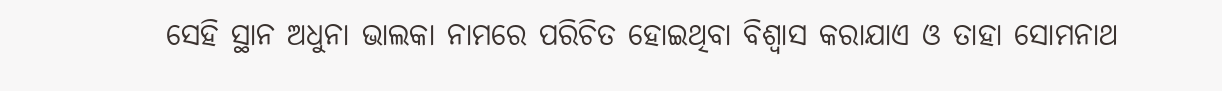ସେହି ସ୍ଥାନ ଅଧୁନା ଭାଲକା ନାମରେ ପରିଚିତ ହୋଇଥିବା ବିଶ୍ୱାସ କରାଯାଏ ଓ ତାହା ସୋମନାଥ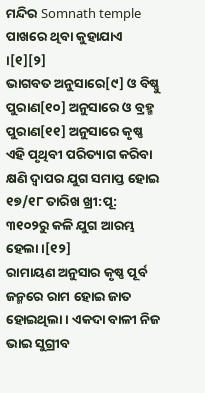ମନ୍ଦିର Somnath temple ପାଖରେ ଥିବା କୁହାଯାଏ ।[୧][୨]
ଭାଗବତ ଅନୁସାରେ[୯] ଓ ବିଷ୍ଣୁ ପୁରାଣ[୧୦] ଅନୁସାରେ ଓ ବ୍ରହ୍ମ ପୁରାଣ[୧୧] ଅନୁସାରେ କୃଷ୍ଣ ଏହି ପୃଥିବୀ ପରିତ୍ୟାଗ କରିବା କ୍ଷଣି ଦ୍ୱାପର ଯୁଗ ସମାପ୍ତ ହୋଇ ୧୭/୧୮ ତାରିଖ ଖ୍ରୀ:ପୂ: ୩୧୦୨ରୁ କଳି ଯୁଗ ଆରମ୍ଭ ହେଲା ।[୧୨]
ରାମାୟଣ ଅନୁସାର କୃଷ୍ଣ ପୂର୍ବ ଜନ୍ମରେ ରାମ ହୋଇ ଜାତ ହୋଇଥିଲା । ଏକଦା ବାଳୀ ନିଜ ଭାଇ ସୁଗ୍ରୀବ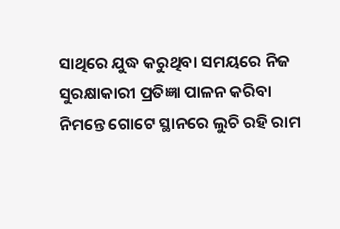ସାଥିରେ ଯୁଦ୍ଧ କରୁଥିବା ସମୟରେ ନିଜ ସୁରକ୍ଷାକାରୀ ପ୍ରତିଜ୍ଞା ପାଳନ କରିବା ନିମନ୍ତେ ଗୋଟେ ସ୍ଥାନରେ ଲୁଚି ରହି ରାମ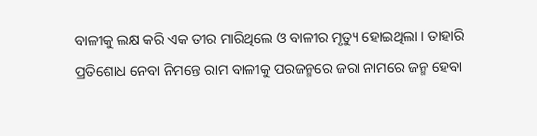ବାଳୀକୁ ଲକ୍ଷ କରି ଏକ ତୀର ମାରିଥିଲେ ଓ ବାଳୀର ମୃତ୍ୟୁ ହୋଇଥିଲା । ତାହାରି ପ୍ରତିଶୋଧ ନେବା ନିମନ୍ତେ ରାମ ବାଳୀକୁ ପରଜନ୍ମରେ ଜରା ନାମରେ ଜନ୍ମ ହେବା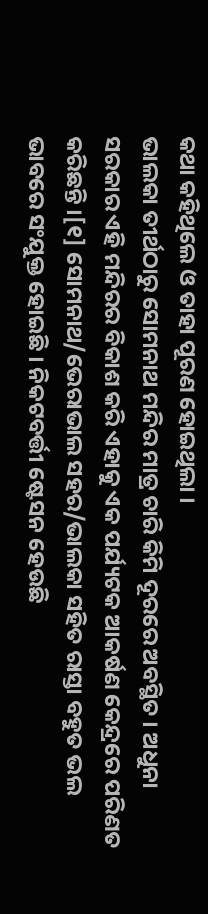କଥା କହିଥିଲେ ଓ ତାହା ପୂରଣ ହୋଇଥିଲା ।
ଭାଲକା ତୀର୍ଥଠାରୁ ସୋମନାଥ ମନ୍ଦିର ମାତ୍ର ଚାରି କିମି ଦୂରରେ ଅବସ୍ଥିତ । ଅଧୁନା ସରକାର ଏହି ମନ୍ଦିରର ବିକାଶ କରି ଏହାକୁ ଏକ ପର୍ଯ୍ୟଟକ ଆକର୍ଷଣ କେନ୍ଦ୍ରରେ ପରିଣତ କରିଛନ୍ତି ।[୧] ସୋମନାଥ/ଭେରାଭାଲ ସହର/ଭାଲକା ସହିତ ରାସ୍ତା ବହୁତ ଭଲ ଭାବରେ ସଂଯୁକ୍ତ ହୋଇଛି । ନିକଟବର୍ତ୍ତୀ ଷ୍ଟେସନ ହେଉଛି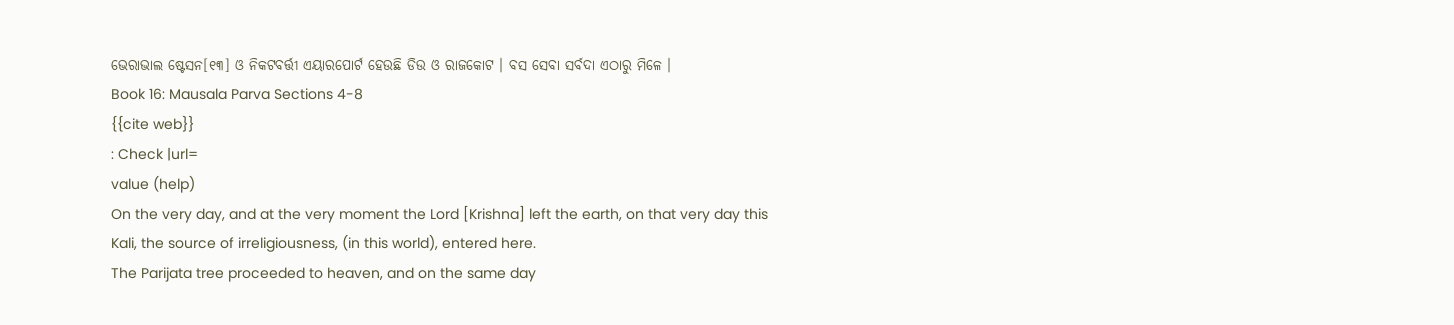ଭେରାଭାଲ ଷ୍ଟେସନ[୧୩] ଓ ନିକଟବର୍ତ୍ତୀ ଏୟାରପୋର୍ଟ ହେଉଛି ଡିଉ ଓ ରାଜକୋଟ । ବସ ସେବା ସର୍ବଦା ଏଠାରୁ ମିଳେ ।
Book 16: Mausala Parva Sections 4-8
{{cite web}}
: Check |url=
value (help)
On the very day, and at the very moment the Lord [Krishna] left the earth, on that very day this Kali, the source of irreligiousness, (in this world), entered here.
The Parijata tree proceeded to heaven, and on the same day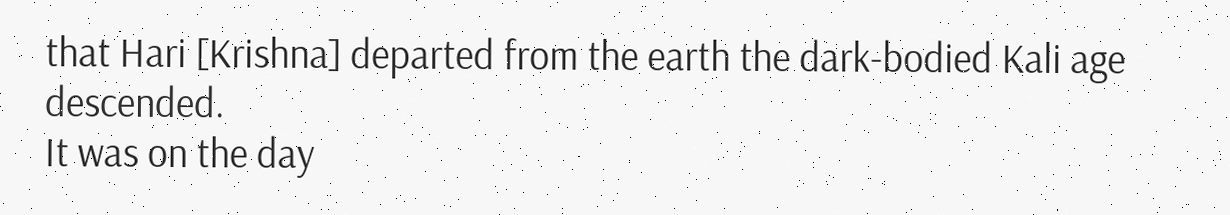that Hari [Krishna] departed from the earth the dark-bodied Kali age descended.
It was on the day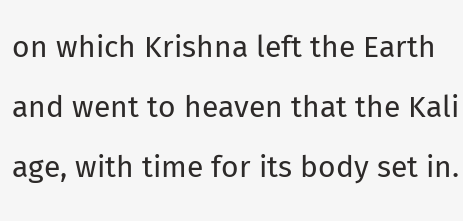on which Krishna left the Earth and went to heaven that the Kali age, with time for its body set in.